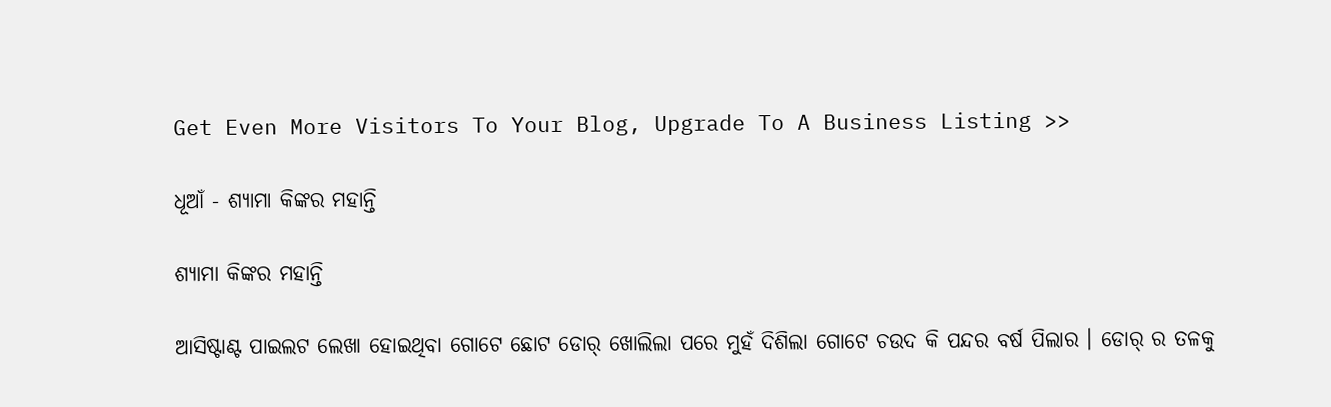Get Even More Visitors To Your Blog, Upgrade To A Business Listing >>

ଧୂଆଁ - ଶ୍ୟାମା କିଙ୍କର ମହାନ୍ତି

ଶ୍ୟାମା କିଙ୍କର ମହାନ୍ତି

ଆସିଷ୍ଟାଣ୍ଟ ପାଇଲଟ ଲେଖା ହୋଇଥିବା ଗୋଟେ ଛୋଟ ଡୋର୍ ଖୋଲିଲା ପରେ ମୁହଁ ଦିଶିଲା ଗୋଟେ ଚଉଦ କି ପନ୍ଦର ବର୍ଷ ପିଲାର । ଡୋର୍ ର ତଳକୁ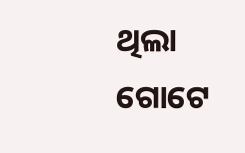ଥିଲା ଗୋଟେ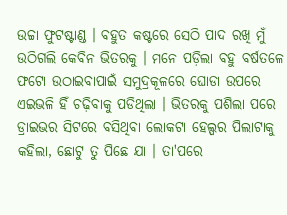ଉଚ୍ଚା ଫୁଟଷ୍ଟାଣ୍ଡ । ବହୁତ କଷ୍ଟରେ ସେଠି ପାଦ ରଖି ମୁଁ ଉଠିଗଲି କେବିନ ଭିତରକୁ । ମନେ ପଡ଼ିଲା ବହୁ ବର୍ଷତଳେ ଫଟୋ ଉଠାଇବାପାଇଁ ସମୁଦ୍ରକୂଳରେ ଘୋଡା ଉପରେ ଏଇଭଳି ହିଁ ଚଢ଼ିବାକୁ ପଡିଥିଲା । ଭିତରକୁ ପଶିଲା ପରେ ଡ୍ରାଇଭର ସିଟରେ ବସିଥିବା ଲୋକଟା ହେଲ୍ପର ପିଲାଟାକୁ କହିଲା, ଛୋଟୁ ତୁ ପିଛେ ଯା । ତା'ପରେ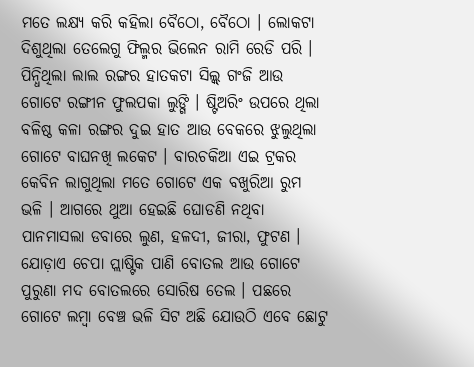ମତେ ଲକ୍ଷ୍ୟ କରି କହିଲା ବୈଠୋ, ବୈଠୋ । ଲୋକଟା ଦିଶୁଥିଲା ତେଲେଗୁ ଫିଲ୍ମର ଭିଲେନ ରାମି ରେଡି ପରି । ପିନ୍ଧିଥିଲା ଲାଲ ରଙ୍ଗର ହାତକଟା ସିଲ୍କ୍ ଗଂଜି ଆଉ ଗୋଟେ ରଙ୍ଗୀନ ଫୁଲପକା ଲୁଙ୍ଗି । ଷ୍ଟିଅରିଂ ଉପରେ ଥିଲା ବଳିଷ୍ଠ କଳା ରଙ୍ଗର ଦୁଇ ହାତ ଆଉ ବେକରେ ଝୁଲୁଥିଲା ଗୋଟେ ବାଘନଖି ଲକେଟ । ବାରଚକିଆ ଏଇ ଟ୍ରକର କେବିନ ଲାଗୁଥିଲା ମତେ ଗୋଟେ ଏକ ବଖୁରିଆ ରୁମ ଭଳି । ଆଗରେ ଥୁଆ ହେଇଛି ଘୋଡଣି ନଥିବା ପାନମାସଲା ଡବାରେ ଲୁଣ, ହଳଦୀ, ଜୀରା, ଫୁଟଣ । ଯୋଡ଼ାଏ ଚେପା ପ୍ଲାଷ୍ଟିକ ପାଣି ବୋତଲ ଆଉ ଗୋଟେ ପୁରୁଣା ମଦ ବୋତଲରେ ସୋରିଷ ତେଲ । ପଛରେ ଗୋଟେ ଲମ୍ବା ବେଞ୍ଚ ଭଳି ସିଟ ଅଛି ଯୋଉଠି ଏବେ ଛୋଟୁ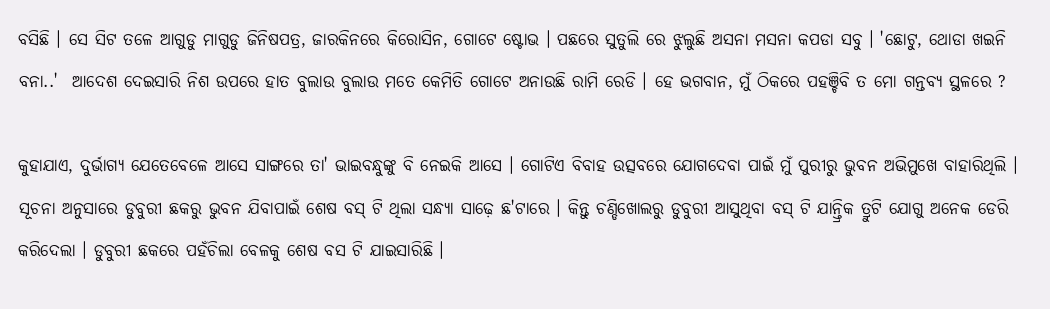ବସିଛି । ସେ ସିଟ ତଳେ ଆଗୁଡୁ ମାଗୁଡୁ ଜିନିଷପତ୍ର, ଜାରକିନରେ କିରୋସିନ, ଗୋଟେ ଷ୍ଟୋଭ । ପଛରେ ସୁତୁଲି ରେ ଝୁଲୁଛି ଅସନା ମସନା କପଡା ସବୁ । 'ଛୋଟୁ, ଥୋଡା ଖଇନି ବନା..'  ଆଦେଶ ଦେଇସାରି ନିଶ ଉପରେ ହାତ ବୁଲାଉ ବୁଲାଉ ମତେ କେମିତି ଗୋଟେ ଅନାଉଛି ରାମି ରେଡି । ହେ ଭଗବାନ, ମୁଁ ଠିକରେ ପହଞ୍ଚିବି ତ ମୋ ଗନ୍ତବ୍ୟ ସ୍ଥଳରେ ?

କୁହାଯାଏ, ଦୁର୍ଭାଗ୍ୟ ଯେତେବେଳେ ଆସେ ସାଙ୍ଗରେ ତା' ଭାଇବନ୍ଧୁଙ୍କୁ ବି ନେଇକି ଆସେ । ଗୋଟିଏ ବିବାହ ଉତ୍ସବରେ ଯୋଗଦେବା ପାଇଁ ମୁଁ ପୁରୀରୁ ଭୁବନ ଅଭିମୁଖେ ବାହାରିଥିଲି । ସୂଚନା ଅନୁସାରେ ଡୁବୁରୀ ଛକରୁ ଭୁବନ ଯିବାପାଇଁ ଶେଷ ବସ୍ ଟି ଥିଲା ସନ୍ଧ୍ୟା ସାଢ଼େ ଛ'ଟାରେ । କିନ୍ତୁ ଚଣ୍ଡିଖୋଲରୁ ଡୁବୁରୀ ଆସୁଥିବା ବସ୍ ଟି ଯାନ୍ତ୍ରିକ ତ୍ରୁଟି ଯୋଗୁ ଅନେକ ଡେରି କରିଦେଲା । ଡୁବୁରୀ ଛକରେ ପହଁଚିଲା ବେଳକୁ ଶେଷ ବସ ଟି ଯାଇସାରିଛି ।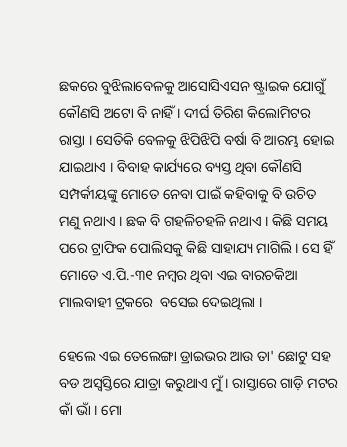ଛକରେ ବୁଝିଲାବେଳକୁ ଆସୋସିଏସନ ଷ୍ଟ୍ରାଇକ ଯୋଗୁଁ କୌଣସି ଅଟୋ ବି ନାହିଁ । ଦୀର୍ଘ ତିରିଶ କିଲୋମିଟର ରାସ୍ତା । ସେତିକି ବେଳକୁ ଝିପିଝିପି ବର୍ଷା ବି ଆରମ୍ଭ ହୋଇ ଯାଇଥାଏ । ବିବାହ କାର୍ଯ୍ୟରେ ବ୍ୟସ୍ତ ଥିବା କୌଣସି ସମ୍ପର୍କୀୟଙ୍କୁ ମୋତେ ନେବା ପାଇଁ କହିବାକୁ ବି ଉଚିତ ମଣୁ ନଥାଏ । ଛକ ବି ଗହଳିଚହଳି ନଥାଏ । କିଛି ସମୟ ପରେ ଟ୍ରାଫିକ ପୋଲିସକୁ କିଛି ସାହାଯ୍ୟ ମାଗିଲି । ସେ ହିଁ ମୋତେ ଏ.ପି.-୩୧ ନମ୍ବର ଥିବା ଏଇ ବାରଚକିଆ ମାଲବାହୀ ଟ୍ରକରେ  ବସେଇ ଦେଇଥିଲା ।

ହେଲେ ଏଇ ତେଲେଙ୍ଗା ଡ୍ରାଇଭର ଆଉ ତା' ଛୋଟୁ ସହ ବଡ ଅସ୍ଵସ୍ତିରେ ଯାତ୍ରା କରୁଥାଏ ମୁଁ । ରାସ୍ତାରେ ଗାଡ଼ି ମଟର କାଁ ଭାଁ । ମୋ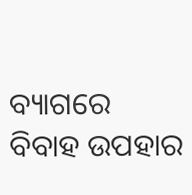ବ୍ୟାଗରେ ବିବାହ ଉପହାର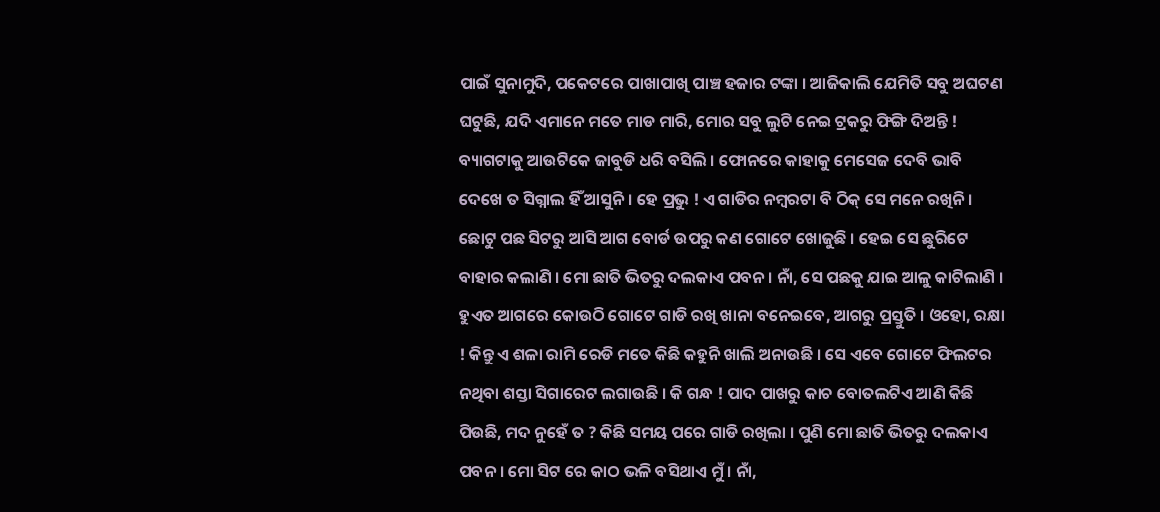ପାଇଁ ସୁନାମୁଦି, ପକେଟରେ ପାଖାପାଖି ପାଞ୍ଚ ହଜାର ଟଙ୍କା । ଆଜିକାଲି ଯେମିତି ସବୁ ଅଘଟଣ ଘଟୁଛି, ଯଦି ଏମାନେ ମତେ ମାଡ ମାରି, ମୋର ସବୁ ଲୁଟି ନେଇ ଟ୍ରକରୁ ଫିଙ୍ଗି ଦିଅନ୍ତି ! ବ୍ୟାଗଟାକୁ ଆଉଟିକେ ଜାବୁଡି ଧରି ବସିଲି । ଫୋନରେ କାହାକୁ ମେସେଜ ଦେବି ଭାବି ଦେଖେ ତ ସିଗ୍ନାଲ ହିଁ ଆସୁନି । ହେ ପ୍ରଭୁ ! ଏ ଗାଡିର ନମ୍ବରଟା ବି ଠିକ୍ ସେ ମନେ ରଖିନି । ଛୋଟୁ ପଛ ସିଟରୁ ଆସି ଆଗ ବୋର୍ଡ ଉପରୁ କଣ ଗୋଟେ ଖୋଜୁଛି । ହେଇ ସେ ଛୁରିଟେ ବାହାର କଲାଣି । ମୋ ଛାତି ଭିତରୁ ଦଲକାଏ ପବନ । ନାଁ, ସେ ପଛକୁ ଯାଇ ଆଳୁ କାଟିଲାଣି । ହୁଏତ ଆଗରେ କୋଉଠି ଗୋଟେ ଗାଡି ରଖି ଖାନା ବନେଇବେ, ଆଗରୁ ପ୍ରସ୍ତୁତି । ଓହୋ, ରକ୍ଷା ! କିନ୍ତୁ ଏ ଶଳା ରାମି ରେଡି ମତେ କିଛି କହୁନି ଖାଲି ଅନାଉଛି । ସେ ଏବେ ଗୋଟେ ଫିଲଟର ନଥିବା ଶସ୍ତା ସିଗାରେଟ ଲଗାଉଛି । କି ଗନ୍ଧ ! ପାଦ ପାଖରୁ କାଚ ବୋତଲଟିଏ ଆଣି କିଛି ପିଉଛି, ମଦ ନୁହେଁ ତ ? କିଛି ସମୟ ପରେ ଗାଡି ରଖିଲା । ପୁଣି ମୋ ଛାତି ଭିତରୁ ଦଲକାଏ ପବନ । ମୋ ସିଟ ରେ କାଠ ଭଳି ବସିଥାଏ ମୁଁ । ନାଁ,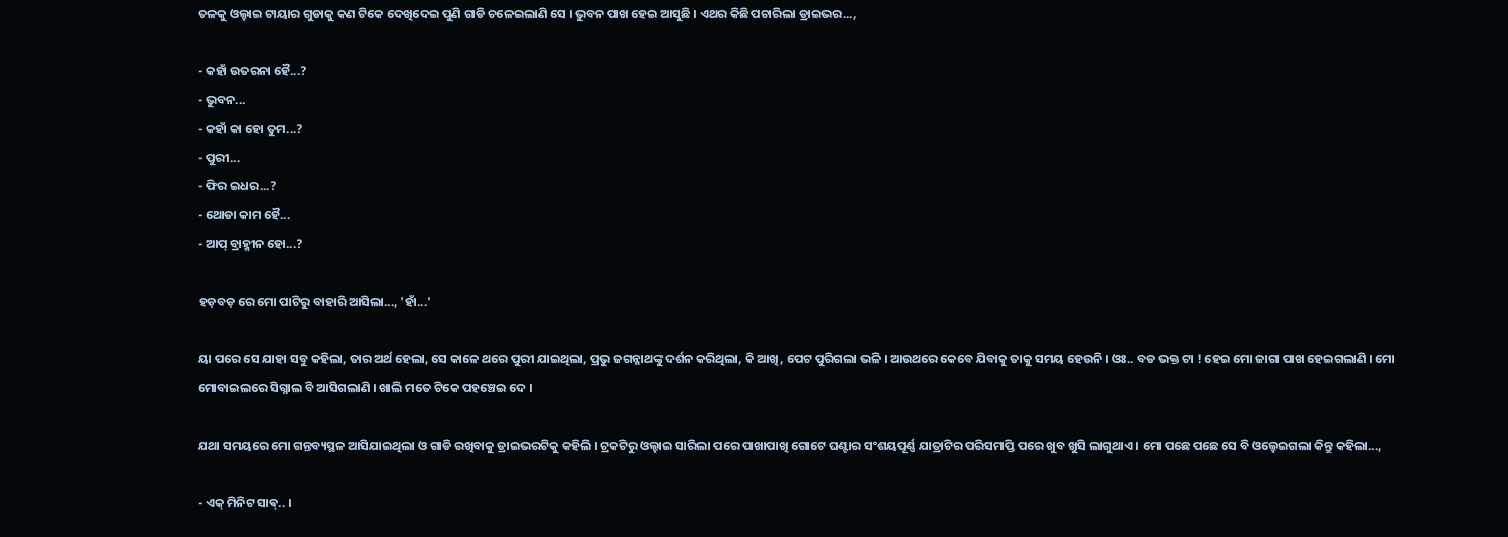ତଳକୁ ଓଲ୍ହାଇ ଟାୟାର ଗୁଡାକୁ କଣ ଟିକେ ଦେଖିଦେଇ ପୁଣି ଗାଡି ଚଳେଇଲାଣି ସେ । ଭୁବନ ପାଖ ହେଇ ଆସୁଛି । ଏଥର କିଛି ପଚାରିଲା ଡ୍ରାଇଭର...,

- କହାଁ ଉତରନା ହୈ...?
- ଭୁବନ...
- କହାଁ କା ହୋ ତୁମ...?
- ପୁରୀ...
- ଫିର ଇଧର...?
- ଥୋଡା କାମ ହୈ...
- ଆପ୍ ବ୍ରାହ୍ମୀନ ହୋ...?

ହଡ଼ବଡ଼ ରେ ମୋ ପାଟିରୁ ବାହାରି ଆସିଲା..., 'ହାଁ...'

ୟା ପରେ ସେ ଯାହା ସବୁ କହିଲା, ତାର ଅର୍ଥ ହେଲା, ସେ କାଳେ ଥରେ ପୁରୀ ଯାଇଥିଲା, ପ୍ରଭୁ ଜଗନ୍ନାଥଙ୍କୁ ଦର୍ଶନ କରିଥିଲା, କି ଆଖି, ପେଟ ପୁରିଗଲା ଭଳି । ଆଉଥରେ କେବେ ଯିବାକୁ ତାକୁ ସମୟ ହେଉନି । ଓଃ.. ବଡ ଭକ୍ତ ଟା ! ହେଇ ମୋ ଜାଗା ପାଖ ହେଇଗଲାଣି । ମୋ ମୋବାଇଲରେ ସିଗ୍ନାଲ ବି ଆସିଗଲାଣି । ଖାଲି ମତେ ଟିକେ ପହଞ୍ଚେଇ ଦେ ।

ଯଥା ସମୟରେ ମୋ ଗନ୍ତବ୍ୟସ୍ଥଳ ଆସିଯାଇଥିଲା ଓ ଗାଡି ରଖିବାକୁ ଡ୍ରାଇଭରଟିକୁ କହିଲି । ଟ୍ରକଟିରୁ ଓଲ୍ହାଇ ସାରିଲା ପରେ ପାଖାପାଖି ଗୋଟେ ଘଣ୍ଟାର ସଂଶୟପୂର୍ଣ୍ଣ ଯାତ୍ରାଟିର ପରିସମାପ୍ତି ପରେ ଖୁବ ଖୁସି ଲାଗୁଥାଏ । ମୋ ପଛେ ପଛେ ସେ ବି ଓଲ୍ହେଇଗଲା କିନ୍ତୁ କହିଲା...,

- ଏକ୍ ମିନିଟ ସାଵ୍.. ।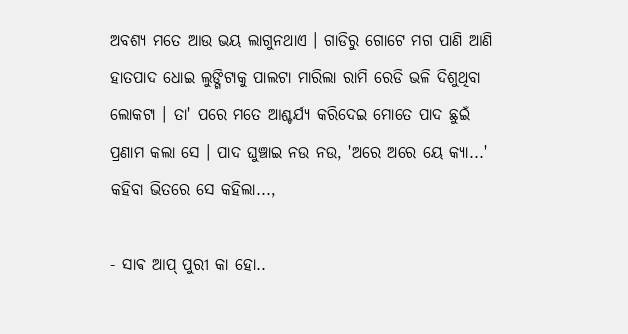ଅବଶ୍ୟ ମତେ ଆଉ ଭୟ ଲାଗୁନଥାଏ । ଗାଡିରୁ ଗୋଟେ ମଗ ପାଣି ଆଣି ହାତପାଦ ଧୋଇ ଲୁଙ୍ଗିଟାକୁ ପାଲଟା ମାରିଲା ରାମି ରେଡି ଭଳି ଦିଶୁଥିବା ଲୋକଟା । ତା' ପରେ ମତେ ଆଶ୍ଚର୍ଯ୍ୟ କରିଦେଇ ମୋତେ ପାଦ ଛୁଇଁ ପ୍ରଣାମ କଲା ସେ । ପାଦ ଘୁଞ୍ଚାଇ ନଉ ନଉ, 'ଅରେ ଅରେ ୟେ କ୍ୟା...' କହିବା ଭିତରେ ସେ କହିଲା...,

- ସାଵ ଆପ୍ ପୁରୀ କା ହୋ..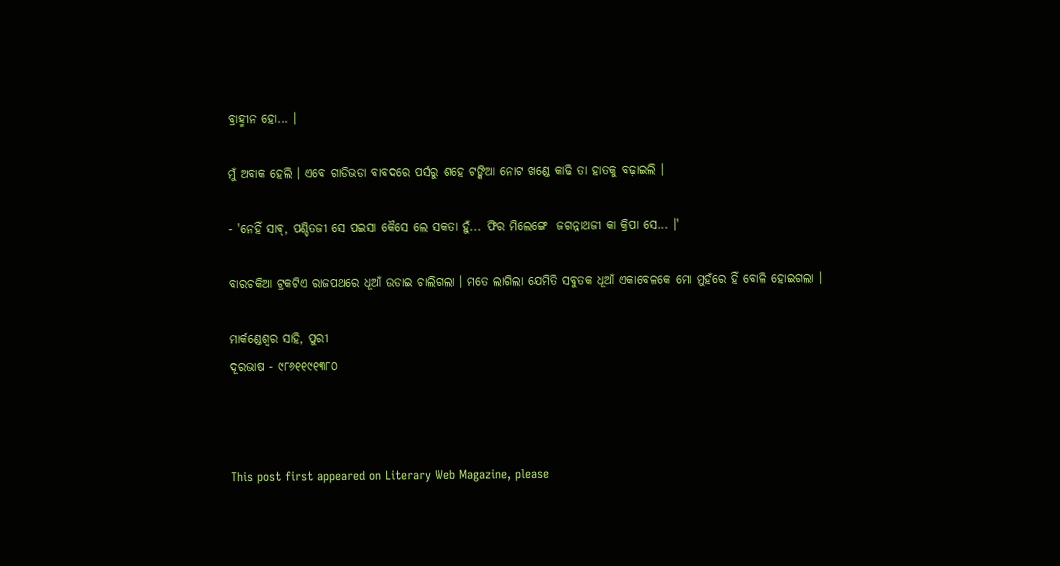ବ୍ରାହ୍ମୀନ ହୋ... ।

ମୁଁ ଅବାକ ହେଲି । ଏବେ ଗାଡିଭଡା ବାବଦରେ ପର୍ସରୁ ଶହେ ଟଙ୍କିଆ ନୋଟ ଖଣ୍ଡେ କାଢି ତା ହାତକୁ ବଢ଼ାଇଲି ।

- 'ନେହିଁ ସାଵ୍, ପଣ୍ଡିତଜୀ ସେ ପଇସା କୈସେ ଲେ ସକତା ହୁଁ... ଫିର ମିଲେଙ୍ଗେ  ଜଗନ୍ନାଥଜୀ କା କ୍ରିପା ସେ... ।'

ବାରଚକିଆ ଟ୍ରକଟିଏ ରାଜପଥରେ ଧୂଆଁ ଉଡାଇ ଚାଲିଗଲା । ମତେ ଲାଗିଲା ଯେମିତି ସବୁତକ ଧୂଆଁ ଏକାବେଳକେ ମୋ ମୁହଁରେ ହିଁ ବୋଳି ହୋଇଗଲା ।

ମାର୍କଣ୍ଡେଶ୍ୱର ସାହି, ପୁରୀ
ଦୂରଭାଷ - ୯୮୬୧୧୯୧୩୮୦



This post first appeared on Literary Web Magazine, please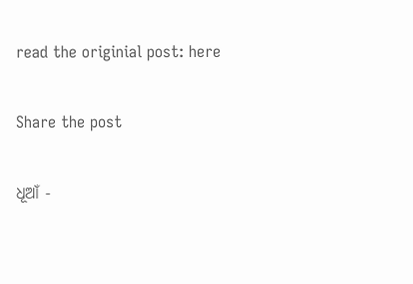read the originial post: here

Share the post

ଧୂଆଁ -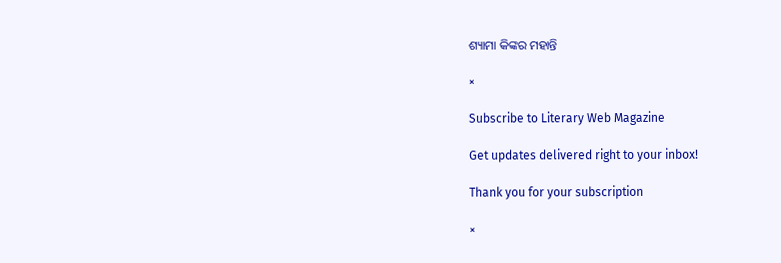ଶ୍ୟାମା କିଙ୍କର ମହାନ୍ତି

×

Subscribe to Literary Web Magazine

Get updates delivered right to your inbox!

Thank you for your subscription

×